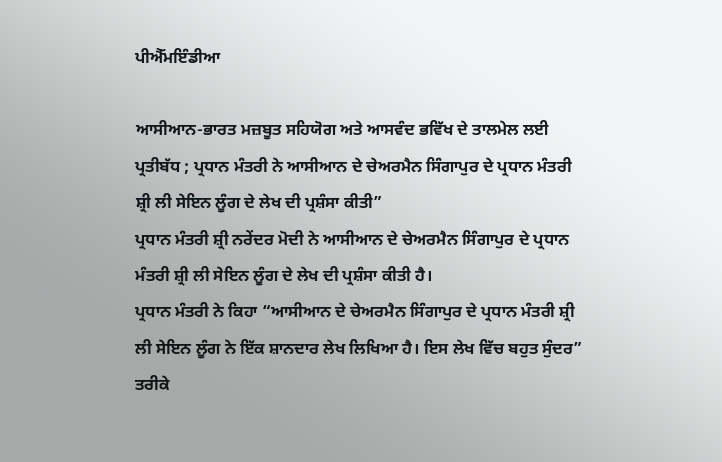ਪੀਐੱਮਇੰਡੀਆ

ਆਸੀਆਨ-ਭਾਰਤ ਮਜ਼ਬੂਤ ਸਹਿਯੋਗ ਅਤੇ ਆਸਵੰਦ ਭਵਿੱਖ ਦੇ ਤਾਲਮੇਲ ਲਈ ਪ੍ਰਤੀਬੱਧ ; ਪ੍ਰਧਾਨ ਮੰਤਰੀ ਨੇ ਆਸੀਆਨ ਦੇ ਚੇਅਰਮੈਨ ਸਿੰਗਾਪੁਰ ਦੇ ਪ੍ਰਧਾਨ ਮੰਤਰੀ ਸ਼੍ਰੀ ਲੀ ਸੇਇਨ ਲੂੰਗ ਦੇ ਲੇਖ ਦੀ ਪ੍ਰਸ਼ੰਸਾ ਕੀਤੀ”
ਪ੍ਰਧਾਨ ਮੰਤਰੀ ਸ਼੍ਰੀ ਨਰੇਂਦਰ ਮੋਦੀ ਨੇ ਆਸੀਆਨ ਦੇ ਚੇਅਰਮੈਨ ਸਿੰਗਾਪੁਰ ਦੇ ਪ੍ਰਧਾਨ ਮੰਤਰੀ ਸ਼੍ਰੀ ਲੀ ਸੇਇਨ ਲੂੰਗ ਦੇ ਲੇਖ ਦੀ ਪ੍ਰਸ਼ੰਸਾ ਕੀਤੀ ਹੈ।
ਪ੍ਰਧਾਨ ਮੰਤਰੀ ਨੇ ਕਿਹਾ “ਆਸੀਆਨ ਦੇ ਚੇਅਰਮੈਨ ਸਿੰਗਾਪੁਰ ਦੇ ਪ੍ਰਧਾਨ ਮੰਤਰੀ ਸ਼੍ਰੀ ਲੀ ਸੇਇਨ ਲੂੰਗ ਨੇ ਇੱਕ ਸ਼ਾਨਦਾਰ ਲੇਖ ਲਿਖਿਆ ਹੈ। ਇਸ ਲੇਖ ਵਿੱਚ ਬਹੁਤ ਸੁੰਦਰ” ਤਰੀਕੇ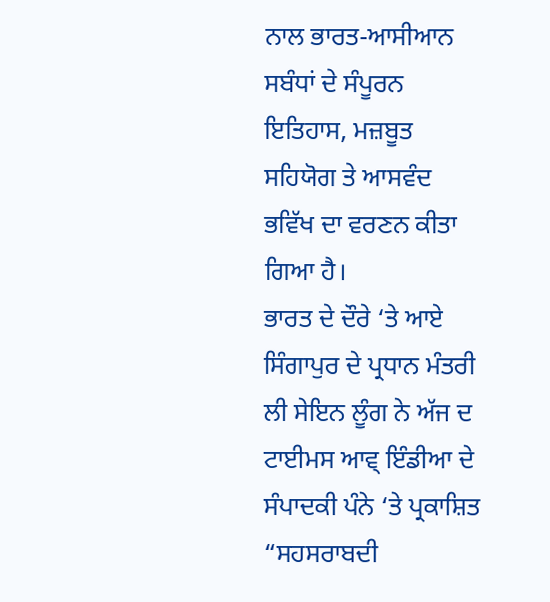ਨਾਲ ਭਾਰਤ-ਆਸੀਆਨ ਸਬੰਧਾਂ ਦੇ ਸੰਪੂਰਨ ਇਤਿਹਾਸ, ਮਜ਼ਬੂਤ ਸਹਿਯੋਗ ਤੇ ਆਸਵੰਦ ਭਵਿੱਖ ਦਾ ਵਰਣਨ ਕੀਤਾ ਗਿਆ ਹੈ।
ਭਾਰਤ ਦੇ ਦੌਰੇ ‘ਤੇ ਆਏ ਸਿੰਗਾਪੁਰ ਦੇ ਪ੍ਰਧਾਨ ਮੰਤਰੀ ਲੀ ਸੇਇਨ ਲੂੰਗ ਨੇ ਅੱਜ ਦ ਟਾਈਮਸ ਆਵ੍ ਇੰਡੀਆ ਦੇ ਸੰਪਾਦਕੀ ਪੰਨੇ ‘ਤੇ ਪ੍ਰਕਾਸ਼ਿਤ “ਸਹਸਰਾਬਦੀ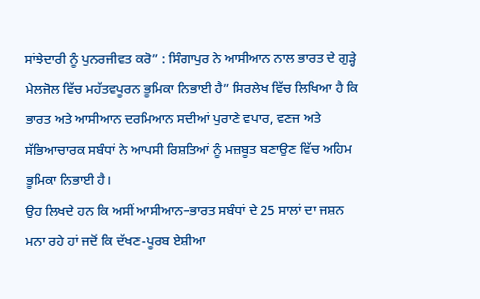ਸਾਂਝੇਦਾਰੀ ਨੂੰ ਪੁਨਰਜੀਵਤ ਕਰੋ” : ਸਿੰਗਾਪੁਰ ਨੇ ਆਸੀਆਨ ਨਾਲ ਭਾਰਤ ਦੇ ਗੁੜ੍ਹੇ ਮੇਲਜੋਲ ਵਿੱਚ ਮਹੱਤਵਪੂਰਨ ਭੂਮਿਕਾ ਨਿਭਾਈ ਹੈ” ਸਿਰਲੇਖ ਵਿੱਚ ਲਿਖਿਆ ਹੈ ਕਿ ਭਾਰਤ ਅਤੇ ਆਸੀਆਨ ਦਰਮਿਆਨ ਸਦੀਆਂ ਪੁਰਾਣੇ ਵਪਾਰ, ਵਣਜ ਅਤੇ ਸੱਭਿਆਚਾਰਕ ਸਬੰਧਾਂ ਨੇ ਆਪਸੀ ਰਿਸ਼ਤਿਆਂ ਨੂੰ ਮਜ਼ਬੂਤ ਬਣਾਉਣ ਵਿੱਚ ਅਹਿਮ ਭੂਮਿਕਾ ਨਿਭਾਈ ਹੈ।
ਉਹ ਲਿਖਦੇ ਹਨ ਕਿ ਅਸੀਂ ਆਸੀਆਨ–ਭਾਰਤ ਸਬੰਧਾਂ ਦੇ 25 ਸਾਲਾਂ ਦਾ ਜਸ਼ਨ ਮਨਾ ਰਹੇ ਹਾਂ ਜਦੋਂ ਕਿ ਦੱਖਣ-ਪੂਰਬ ਏਸ਼ੀਆ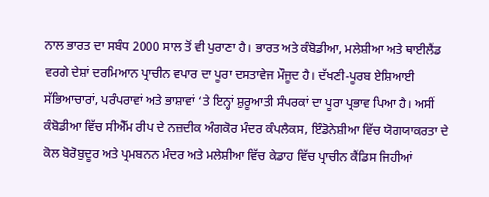ਨਾਲ ਭਾਰਤ ਦਾ ਸਬੰਧ 2000 ਸਾਲ ਤੋਂ ਵੀ ਪੁਰਾਣਾ ਹੈ। ਭਾਰਤ ਅਤੇ ਕੰਬੋਡੀਆ, ਮਲੇਸ਼ੀਆ ਅਤੇ ਥਾਈਲੈਂਡ ਵਰਗੇ ਦੇਸ਼ਾਂ ਦਰਮਿਆਨ ਪ੍ਰਾਚੀਨ ਵਪਾਰ ਦਾ ਪੂਰਾ ਦਸਤਾਵੇਜ ਮੌਜੂਦ ਹੈ। ਦੱਖਣੀ-ਪੂਰਬ ਏਸ਼ਿਆਈ ਸੱਭਿਆਚਾਰਾਂ, ਪਰੰਪਰਾਵਾਂ ਅਤੇ ਭਾਸ਼ਾਵਾਂ ‘ਤੇ ਇਨ੍ਹਾਂ ਸ਼ੁਰੂਆਤੀ ਸੰਪਰਕਾਂ ਦਾ ਪੂਰਾ ਪ੍ਰਭਾਵ ਪਿਆ ਹੈ। ਅਸੀਂ ਕੰਬੋਡੀਆ ਵਿੱਚ ਸੀਐੱਮ ਰੀਪ ਦੇ ਨਜ਼ਦੀਕ ਅੰਗਕੋਰ ਮੰਦਰ ਕੰਪਲੈਕਸ, ਇੰਡੋਨੇਸ਼ੀਆ ਵਿੱਚ ਯੋਗਯਾਕਰਤਾ ਦੇ ਕੋਲ ਬੋਰੋਬੁਦੂਰ ਅਤੇ ਪ੍ਰਮਬਨਨ ਮੰਦਰ ਅਤੇ ਮਲੇਸ਼ੀਆ ਵਿੱਚ ਕੇਡਾਹ ਵਿੱਚ ਪ੍ਰਾਚੀਨ ਕੈਂਡਿਸ ਜਿਹੀਆਂ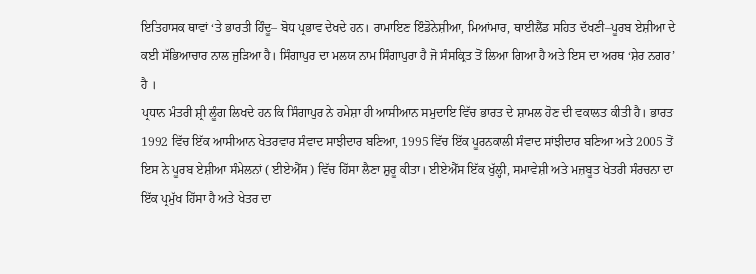ਇਤਿਹਾਸਕ ਥਾਵਾਂ ‘ਤੇ ਭਾਰਤੀ ਹਿੰਦੂ– ਬੋਧ ਪ੍ਰਭਾਵ ਦੇਖਦੇ ਹਨ। ਰਾਮਾਇਣ ਇੰਡੋਨੇਸ਼ੀਆ, ਮਿਆਂਮਾਰ, ਥਾਈਲੈਂਡ ਸਹਿਤ ਦੱਖਣੀ–ਪੂਰਬ ਏਸ਼ੀਆ ਦੇ ਕਈ ਸੱਭਿਆਚਾਰ ਨਾਲ ਜੁੜਿਆ ਹੈ। ਸਿੰਗਾਪੁਰ ਦਾ ਮਲਯ ਨਾਮ ਸਿੰਗਾਪੁਰਾ ਹੈ ਜੋ ਸੰਸਕ੍ਰਿਤ ਤੋਂ ਲਿਆ ਗਿਆ ਹੈ ਅਤੇ ਇਸ ਦਾ ਅਰਥ ‘ਸ਼ੇਰ ਨਗਰ’ ਹੈ ।
ਪ੍ਰਧਾਨ ਮੰਤਰੀ ਸ਼੍ਰੀ ਲੂੰਗ ਲਿਖਦੇ ਹਨ ਕਿ ਸਿੰਗਾਪੁਰ ਨੇ ਹਮੇਸ਼ਾ ਹੀ ਆਸੀਆਨ ਸਮੁਦਾਇ ਵਿੱਚ ਭਾਰਤ ਦੇ ਸ਼ਾਮਲ ਹੋਣ ਦੀ ਵਕਾਲਤ ਕੀਤੀ ਹੈ। ਭਾਰਤ 1992 ਵਿੱਚ ਇੱਕ ਆਸੀਆਨ ਖੇਤਰਵਾਰ ਸੰਵਾਦ ਸਾਝੀਦਾਰ ਬਣਿਆ, 1995 ਵਿੱਚ ਇੱਕ ਪੂਰਨਕਾਲੀ ਸੰਵਾਦ ਸਾਂਝੀਦਾਰ ਬਣਿਆ ਅਤੇ 2005 ਤੋਂ ਇਸ ਨੇ ਪੂਰਬ ਏਸ਼ੀਆ ਸੰਮੇਲਨਾਂ ( ਈਏਐੱਸ ) ਵਿੱਚ ਹਿੱਸਾ ਲੈਣਾ ਸ਼ੁਰੂ ਕੀਤਾ। ਈਏਐੱਸ ਇੱਕ ਖੁੱਲ੍ਹੀ, ਸਮਾਵੇਸ਼ੀ ਅਤੇ ਮਜ਼ਬੂਤ ਖੇਤਰੀ ਸੰਰਚਨਾ ਦਾ ਇੱਕ ਪ੍ਰਮੁੱਖ ਹਿੱਸਾ ਹੈ ਅਤੇ ਖੇਤਰ ਦਾ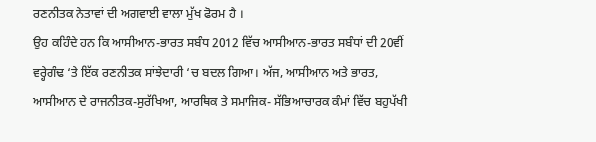ਰਣਨੀਤਕ ਨੇਤਾਵਾਂ ਦੀ ਅਗਵਾਈ ਵਾਲਾ ਮੁੱਖ ਫੋਰਮ ਹੈ ।
ਉਹ ਕਹਿੰਦੇ ਹਨ ਕਿ ਆਸੀਆਨ-ਭਾਰਤ ਸਬੰਧ 2012 ਵਿੱਚ ਆਸੀਆਨ-ਭਾਰਤ ਸਬੰਧਾਂ ਦੀ 20ਵੀਂ ਵਰ੍ਹੇਗੰਢ ‘ਤੇ ਇੱਕ ਰਣਨੀਤਕ ਸਾਂਝੇਦਾਰੀ ‘ਚ ਬਦਲ ਗਿਆ। ਅੱਜ, ਆਸੀਆਨ ਅਤੇ ਭਾਰਤ, ਆਸੀਆਨ ਦੇ ਰਾਜਨੀਤਕ-ਸੁਰੱਖਿਆ, ਆਰਥਿਕ ਤੇ ਸਮਾਜਿਕ- ਸੱਭਿਆਚਾਰਕ ਕੰਮਾਂ ਵਿੱਚ ਬਹੁਪੱਖੀ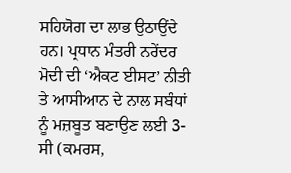ਸਹਿਯੋਗ ਦਾ ਲਾਭ ਉਠਾਉਂਦੇ ਹਨ। ਪ੍ਰਧਾਨ ਮੰਤਰੀ ਨਰੇਂਦਰ ਮੋਦੀ ਦੀ ‘ਐਕਟ ਈਸਟ’ ਨੀਤੀ ਤੇ ਆਸੀਆਨ ਦੇ ਨਾਲ ਸਬੰਧਾਂ ਨੂੰ ਮਜ਼ਬੂਤ ਬਣਾਉਣ ਲਈ 3-ਸੀ (ਕਮਰਸ,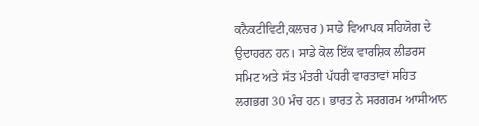ਕਨੈਕਟੀਵਿਟੀ,ਕਲਚਰ ) ਸਾਡੇ ਵਿਆਪਕ ਸਹਿਯੋਗ ਦੇ ਉਦਾਹਰਨ ਹਨ। ਸਾਡੇ ਕੋਲ ਇੱਕ ਵਾਰਸ਼ਿਕ ਲੀਡਰਸ ਸਮਿਟ ਅਤੇ ਸੱਤ ਮੰਤਰੀ ਪੱਧਰੀ ਵਾਰਤਾਵਾਂ ਸਹਿਤ ਲਗਭਗ 30 ਮੰਚ ਹਨ। ਭਾਰਤ ਨੇ ਸਰਗਰਮ ਆਸੀਆਨ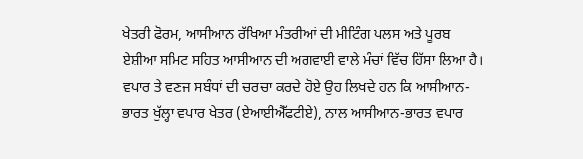ਖੇਤਰੀ ਫੋਰਮ, ਆਸੀਆਨ ਰੱਖਿਆ ਮੰਤਰੀਆਂ ਦੀ ਮੀਟਿੰਗ ਪਲਸ ਅਤੇ ਪੂਰਬ ਏਸ਼ੀਆ ਸਮਿਟ ਸਹਿਤ ਆਸੀਆਨ ਦੀ ਅਗਵਾਈ ਵਾਲੇ ਮੰਚਾਂ ਵਿੱਚ ਹਿੱਸਾ ਲਿਆ ਹੈ।
ਵਪਾਰ ਤੇ ਵਣਜ ਸਬੰਧਾਂ ਦੀ ਚਰਚਾ ਕਰਦੇ ਹੋਏ ਉਹ ਲਿਖਦੇ ਹਨ ਕਿ ਆਸੀਆਨ-ਭਾਰਤ ਖੁੱਲ੍ਹਾ ਵਪਾਰ ਖੇਤਰ (ਏਆਈਐੱਫਟੀਏ), ਨਾਲ ਆਸੀਆਨ-ਭਾਰਤ ਵਪਾਰ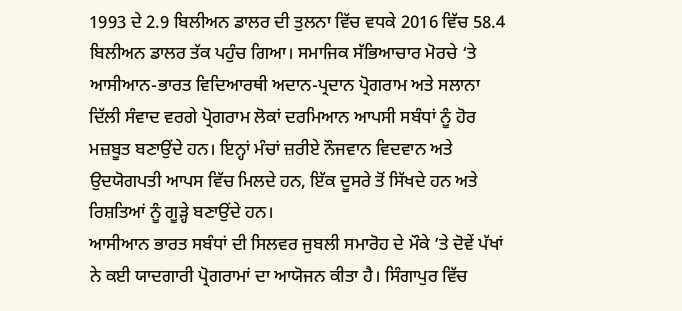1993 ਦੇ 2.9 ਬਿਲੀਅਨ ਡਾਲਰ ਦੀ ਤੁਲਨਾ ਵਿੱਚ ਵਧਕੇ 2016 ਵਿੱਚ 58.4 ਬਿਲੀਅਨ ਡਾਲਰ ਤੱਕ ਪਹੁੰਚ ਗਿਆ। ਸਮਾਜਿਕ ਸੱਭਿਆਚਾਰ ਮੋਰਚੇ ‘ਤੇ ਆਸੀਆਨ-ਭਾਰਤ ਵਿਦਿਆਰਥੀ ਅਦਾਨ-ਪ੍ਰਦਾਨ ਪ੍ਰੋਗਰਾਮ ਅਤੇ ਸਲਾਨਾ ਦਿੱਲੀ ਸੰਵਾਦ ਵਰਗੇ ਪ੍ਰੋਗਰਾਮ ਲੋਕਾਂ ਦਰਮਿਆਨ ਆਪਸੀ ਸਬੰਧਾਂ ਨੂੰ ਹੋਰ ਮਜ਼ਬੂਤ ਬਣਾਉਂਦੇ ਹਨ। ਇਨ੍ਹਾਂ ਮੰਚਾਂ ਜ਼ਰੀਏ ਨੌਜਵਾਨ ਵਿਦਵਾਨ ਅਤੇ ਉਦਯੋਗਪਤੀ ਆਪਸ ਵਿੱਚ ਮਿਲਦੇ ਹਨ, ਇੱਕ ਦੂਸਰੇ ਤੋਂ ਸਿੱਖਦੇ ਹਨ ਅਤੇ ਰਿਸ਼ਤਿਆਂ ਨੂੰ ਗੂੜ੍ਹੇ ਬਣਾਉਂਦੇ ਹਨ।
ਆਸੀਆਨ ਭਾਰਤ ਸਬੰਧਾਂ ਦੀ ਸਿਲਵਰ ਜੁਬਲੀ ਸਮਾਰੋਹ ਦੇ ਮੌਕੇ ’ਤੇ ਦੋਵੇਂ ਪੱਖਾਂ ਨੇ ਕਈ ਯਾਦਗਾਰੀ ਪ੍ਰੋਗਰਾਮਾਂ ਦਾ ਆਯੋਜਨ ਕੀਤਾ ਹੈ। ਸਿੰਗਾਪੁਰ ਵਿੱਚ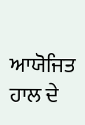ਆਯੋਜਿਤ ਹਾਲ ਦੇ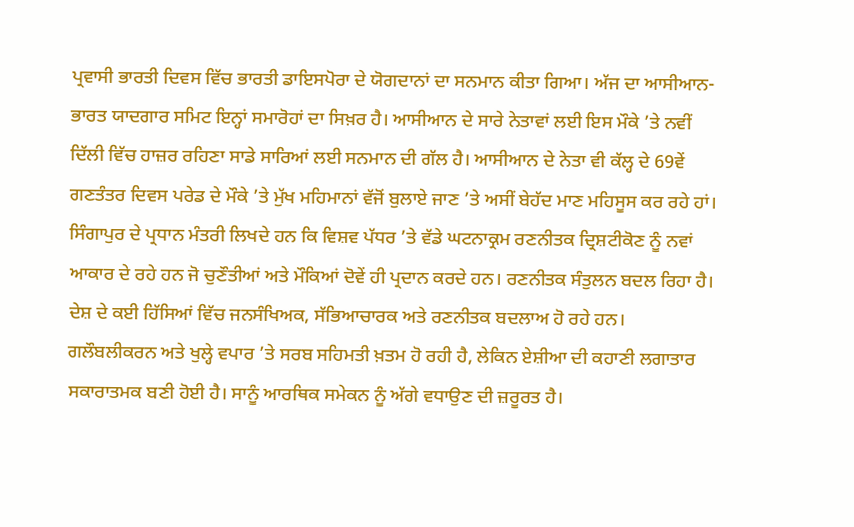ਪ੍ਰਵਾਸੀ ਭਾਰਤੀ ਦਿਵਸ ਵਿੱਚ ਭਾਰਤੀ ਡਾਇਸਪੋਰਾ ਦੇ ਯੋਗਦਾਨਾਂ ਦਾ ਸਨਮਾਨ ਕੀਤਾ ਗਿਆ। ਅੱਜ ਦਾ ਆਸੀਆਨ-ਭਾਰਤ ਯਾਦਗਾਰ ਸਮਿਟ ਇਨ੍ਹਾਂ ਸਮਾਰੋਹਾਂ ਦਾ ਸਿਖ਼ਰ ਹੈ। ਆਸੀਆਨ ਦੇ ਸਾਰੇ ਨੇਤਾਵਾਂ ਲਈ ਇਸ ਮੌਕੇ ’ਤੇ ਨਵੀਂ ਦਿੱਲੀ ਵਿੱਚ ਹਾਜ਼ਰ ਰਹਿਣਾ ਸਾਡੇ ਸਾਰਿਆਂ ਲਈ ਸਨਮਾਨ ਦੀ ਗੱਲ ਹੈ। ਆਸੀਆਨ ਦੇ ਨੇਤਾ ਵੀ ਕੱਲ੍ਹ ਦੇ 69ਵੇਂ ਗਣਤੰਤਰ ਦਿਵਸ ਪਰੇਡ ਦੇ ਮੌਕੇ ’ਤੇ ਮੁੱਖ ਮਹਿਮਾਨਾਂ ਵੱਜੋਂ ਬੁਲਾਏ ਜਾਣ ’ਤੇ ਅਸੀਂ ਬੇਹੱਦ ਮਾਣ ਮਹਿਸੂਸ ਕਰ ਰਹੇ ਹਾਂ।
ਸਿੰਗਾਪੁਰ ਦੇ ਪ੍ਰਧਾਨ ਮੰਤਰੀ ਲਿਖਦੇ ਹਨ ਕਿ ਵਿਸ਼ਵ ਪੱਧਰ ’ਤੇ ਵੱਡੇ ਘਟਨਾਕ੍ਰਮ ਰਣਨੀਤਕ ਦ੍ਰਿਸ਼ਟੀਕੋਣ ਨੂੰ ਨਵਾਂ ਆਕਾਰ ਦੇ ਰਹੇ ਹਨ ਜੋ ਚੁਣੌਤੀਆਂ ਅਤੇ ਮੌਕਿਆਂ ਦੋਵੇਂ ਹੀ ਪ੍ਰਦਾਨ ਕਰਦੇ ਹਨ। ਰਣਨੀਤਕ ਸੰਤੁਲਨ ਬਦਲ ਰਿਹਾ ਹੈ। ਦੇਸ਼ ਦੇ ਕਈ ਹਿੱਸਿਆਂ ਵਿੱਚ ਜਨਸੰਖਿਅਕ, ਸੱਭਿਆਚਾਰਕ ਅਤੇ ਰਣਨੀਤਕ ਬਦਲਾਅ ਹੋ ਰਹੇ ਹਨ। ਗਲੌਬਲੀਕਰਨ ਅਤੇ ਖੁਲ੍ਹੇ ਵਪਾਰ ’ਤੇ ਸਰਬ ਸਹਿਮਤੀ ਖ਼ਤਮ ਹੋ ਰਹੀ ਹੈ, ਲੇਕਿਨ ਏਸ਼ੀਆ ਦੀ ਕਹਾਣੀ ਲਗਾਤਾਰ ਸਕਾਰਾਤਮਕ ਬਣੀ ਹੋਈ ਹੈ। ਸਾਨੂੰ ਆਰਥਿਕ ਸਮੇਕਨ ਨੂੰ ਅੱਗੇ ਵਧਾਉਣ ਦੀ ਜ਼ਰੂਰਤ ਹੈ।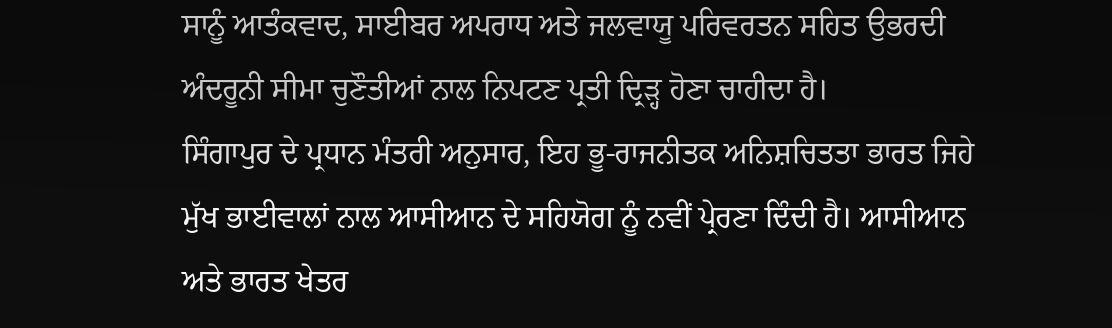ਸਾਨੂੰ ਆਤੰਕਵਾਦ, ਸਾਈਬਰ ਅਪਰਾਧ ਅਤੇ ਜਲਵਾਯੂ ਪਰਿਵਰਤਨ ਸਹਿਤ ਉਭਰਦੀ ਅੰਦਰੂਨੀ ਸੀਮਾ ਚੁਣੌਤੀਆਂ ਨਾਲ ਨਿਪਟਣ ਪ੍ਰਤੀ ਦ੍ਰਿੜ੍ਹ ਹੋਣਾ ਚਾਹੀਦਾ ਹੈ।
ਸਿੰਗਾਪੁਰ ਦੇ ਪ੍ਰਧਾਨ ਮੰਤਰੀ ਅਨੁਸਾਰ, ਇਹ ਭੂ-ਰਾਜਨੀਤਕ ਅਨਿਸ਼ਚਿਤਤਾ ਭਾਰਤ ਜਿਹੇ ਮੁੱਖ ਭਾਈਵਾਲਾਂ ਨਾਲ ਆਸੀਆਨ ਦੇ ਸਹਿਯੋਗ ਨੂੰ ਨਵੀਂ ਪ੍ਰੇਰਣਾ ਦਿੰਦੀ ਹੈ। ਆਸੀਆਨ ਅਤੇ ਭਾਰਤ ਖੇਤਰ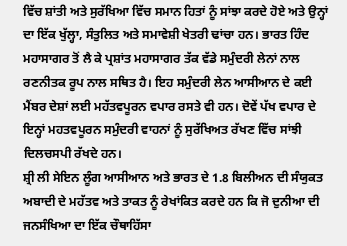ਵਿੱਚ ਸ਼ਾਂਤੀ ਅਤੇ ਸੁਰੱਖਿਆ ਵਿੱਚ ਸਮਾਨ ਹਿਤਾਂ ਨੂੰ ਸਾਂਝਾ ਕਰਦੇ ਹੋਏ ਅਤੇ ਉਨ੍ਹਾਂ ਦਾ ਇੱਕ ਖੁੱਲ੍ਹਾ, ਸੰਤੁਲਿਤ ਅਤੇ ਸਮਾਵੇਸ਼ੀ ਖੇਤਰੀ ਢਾਂਚਾ ਹਨ। ਭਾਰਤ ਹਿੰਦ ਮਹਾਸਾਗਰ ਤੋਂ ਲੈ ਕੇ ਪ੍ਰਸ਼ਾਂਤ ਮਹਾਸਾਗਰ ਤੱਕ ਵੱਡੇ ਸਮੁੰਦਰੀ ਲੇਨਾਂ ਨਾਲ ਰਣਨੀਤਕ ਰੂਪ ਨਾਲ ਸਥਿਤ ਹੈ। ਇਹ ਸਮੁੰਦਰੀ ਲੇਨ ਆਸੀਆਨ ਦੇ ਕਈ ਮੈਂਬਰ ਦੇਸ਼ਾਂ ਲਈ ਮਹੱਤਵਪੂਰਨ ਵਪਾਰ ਰਸਤੇ ਵੀ ਹਨ। ਦੋਵੇਂ ਪੱਖ ਵਪਾਰ ਦੇ ਇਨ੍ਹਾਂ ਮਹਤਵਪੂਰਨ ਸਮੁੰਦਰੀ ਵਾਹਨਾਂ ਨੂੰ ਸੁਰੱਖਿਅਤ ਰੱਖਣ ਵਿੱਚ ਸਾਂਝੀ ਦਿਲਚਸਪੀ ਰੱਖਦੇ ਹਨ।
ਸ਼੍ਰੀ ਲੀ ਸੇਇਨ ਲੂੰਗ ਆਸੀਆਨ ਅਤੇ ਭਾਰਤ ਦੇ 1.8 ਬਿਲੀਅਨ ਦੀ ਸੰਯੁਕਤ ਅਬਾਦੀ ਦੇ ਮਹੱਤਵ ਅਤੇ ਤਾਕਤ ਨੂੰ ਰੇਖਾਂਕਿਤ ਕਰਦੇ ਹਨ ਕਿ ਜੋ ਦੁਨੀਆ ਦੀ ਜਨਸੰਖਿਆ ਦਾ ਇੱਕ ਚੌਥਾਹਿੱਸਾ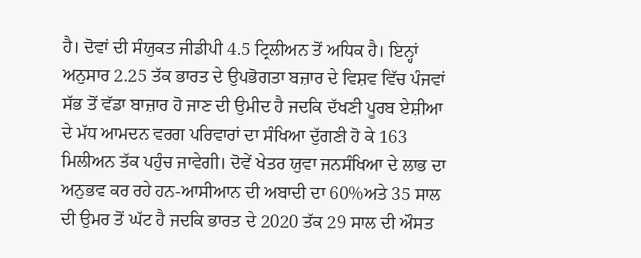ਹੈ। ਦੋਵਾਂ ਦੀ ਸੰਯੁਕਤ ਜੀਡੀਪੀ 4.5 ਟ੍ਰਿਲੀਅਨ ਤੋਂ ਅਧਿਕ ਹੈ। ਇਨ੍ਹਾਂ ਅਨੁਸਾਰ 2.25 ਤੱਕ ਭਾਰਤ ਦੇ ਉਪਭੋਗਤਾ ਬਜ਼ਾਰ ਦੇ ਵਿਸ਼ਵ ਵਿੱਚ ਪੰਜਵਾਂ ਸੱਭ ਤੋਂ ਵੱਡਾ ਬਾਜ਼ਾਰ ਹੋ ਜਾਣ ਦੀ ਉਮੀਦ ਹੈ ਜਦਕਿ ਦੱਖਣੀ ਪੂਰਬ ਏਸ਼ੀਆ ਦੇ ਮੱਧ ਆਮਦਨ ਵਰਗ ਪਰਿਵਾਰਾਂ ਦਾ ਸੰਖਿਆ ਦੁੱਗਣੀ ਹੋ ਕੇ 163 ਮਿਲੀਅਨ ਤੱਕ ਪਹੁੰਚ ਜਾਵੇਗੀ। ਦੋਵੇਂ ਖੇਤਰ ਯੁਵਾ ਜਨਸੰਖਿਆ ਦੇ ਲਾਭ ਦਾ ਅਨੁਭਵ ਕਰ ਰਹੇ ਹਨ-ਆਸੀਆਨ ਦੀ ਅਬਾਦੀ ਦਾ 60%ਅਤੇ 35 ਸਾਲ ਦੀ ਉਮਰ ਤੋਂ ਘੱਟ ਹੈ ਜਦਕਿ ਭਾਰਤ ਦੇ 2020 ਤੱਕ 29 ਸਾਲ ਦੀ ਔਸਤ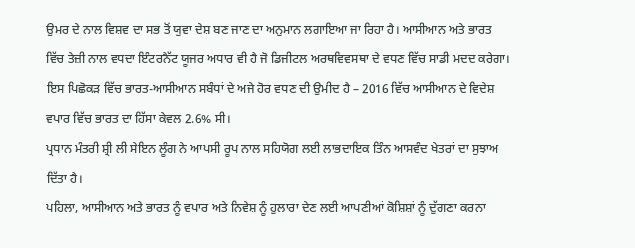ਉਮਰ ਦੇ ਨਾਲ ਵਿਸ਼ਵ ਦਾ ਸਭ ਤੋਂ ਯੁਵਾ ਦੇਸ਼ ਬਣ ਜਾਣ ਦਾ ਅਨੁਮਾਨ ਲਗਾਇਆ ਜਾ ਰਿਹਾ ਹੈ। ਆਸੀਆਨ ਅਤੇ ਭਾਰਤ ਵਿੱਚ ਤੇਜ਼ੀ ਨਾਲ ਵਧਦਾ ਇੰਟਰਨੈੱਟ ਯੂਜਰ ਅਧਾਰ ਵੀ ਹੈ ਜੋ ਡਿਜੀਟਲ ਅਰਥਵਿਵਸਥਾ ਦੇ ਵਧਣ ਵਿੱਚ ਸਾਡੀ ਮਦਦ ਕਰੇਗਾ। ਇਸ ਪਿਛੋਕੜ ਵਿੱਚ ਭਾਰਤ-ਆਸੀਆਨ ਸਬੰਧਾਂ ਦੇ ਅਜੇ ਹੋਰ ਵਧਣ ਦੀ ਉਮੀਦ ਹੈ – 2016 ਵਿੱਚ ਆਸੀਆਨ ਦੇ ਵਿਦੇਸ਼ ਵਪਾਰ ਵਿੱਚ ਭਾਰਤ ਦਾ ਹਿੱਸਾ ਕੇਵਲ 2.6% ਸੀ।
ਪ੍ਰਧਾਨ ਮੰਤਰੀ ਸ਼੍ਰੀ ਲੀ ਸੇਇਨ ਲੂੰਗ ਨੇ ਆਪਸੀ ਰੂਪ ਨਾਲ ਸਹਿਯੋਗ ਲਈ ਲਾਭਦਾਇਕ ਤਿੰਨ ਆਸਵੰਦ ਖੇਤਰਾਂ ਦਾ ਸੁਝਾਅ ਦਿੱਤਾ ਹੈ।
ਪਹਿਲਾ, ਆਸੀਆਨ ਅਤੇ ਭਾਰਤ ਨੂੰ ਵਪਾਰ ਅਤੇ ਨਿਵੇਸ਼ ਨੂੰ ਹੁਲਾਰਾ ਦੇਣ ਲਈ ਆਪਣੀਆਂ ਕੋਸ਼ਿਸ਼ਾਂ ਨੂੰ ਦੁੱਗਣਾ ਕਰਨਾ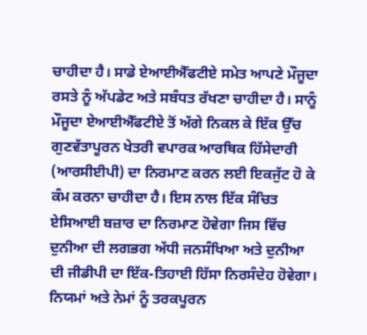ਚਾਹੀਦਾ ਹੈ। ਸਾਡੇ ਏਆਈਐੱਫਟੀਏ ਸਮੇਤ ਆਪਣੇ ਮੌਜੂਦਾ ਰਸਤੇ ਨੂੰ ਅੱਪਡੇਟ ਅਤੇ ਸਬੰਧਤ ਰੱਖਣਾ ਚਾਹੀਦਾ ਹੈ। ਸਾਨੂੰ ਮੌਜੂਦਾ ਏਆਈਐੱਫਟੀਏ ਤੋਂ ਅੱਗੇ ਨਿਕਲ ਕੇ ਇੱਕ ਉੱਚ ਗੁਣਵੱਤਾਪੂਰਨ ਖੇਤਰੀ ਵਪਾਰਕ ਆਰਥਿਕ ਹਿੱਸੇਦਾਰੀ (ਆਰਸੀਈਪੀ) ਦਾ ਨਿਰਮਾਣ ਕਰਨ ਲਈ ਇਕਜੁੱਟ ਹੋ ਕੇ ਕੰਮ ਕਰਨਾ ਚਾਹੀਦਾ ਹੈ। ਇਸ ਨਾਲ ਇੱਕ ਸੰਚਿਤ ਏਸਿਆਈ ਬਜ਼ਾਰ ਦਾ ਨਿਰਮਾਣ ਹੋਵੇਗਾ ਜਿਸ ਵਿੱਚ ਦੁਨੀਆ ਦੀ ਲਗਭਗ ਅੱਧੀ ਜਨਸੰਖਿਆ ਅਤੇ ਦੁਨੀਆ ਦੀ ਜੀਡੀਪੀ ਦਾ ਇੱਕ-ਤਿਹਾਈ ਹਿੱਸਾ ਨਿਰਸੰਦੇਹ ਹੋਵੇਗਾ। ਨਿਯਮਾਂ ਅਤੇ ਨੇਮਾਂ ਨੂੰ ਤਰਕਪੂਰਨ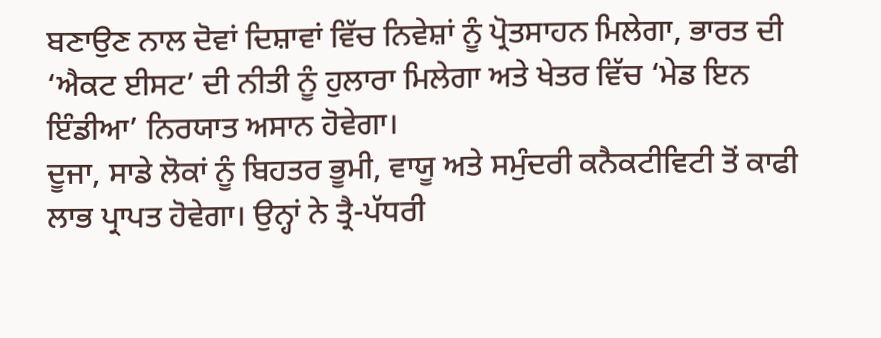ਬਣਾਉਣ ਨਾਲ ਦੋਵਾਂ ਦਿਸ਼ਾਵਾਂ ਵਿੱਚ ਨਿਵੇਸ਼ਾਂ ਨੂੰ ਪ੍ਰੋਤਸਾਹਨ ਮਿਲੇਗਾ, ਭਾਰਤ ਦੀ ‘ਐਕਟ ਈਸਟ’ ਦੀ ਨੀਤੀ ਨੂੰ ਹੁਲਾਰਾ ਮਿਲੇਗਾ ਅਤੇ ਖੇਤਰ ਵਿੱਚ ‘ਮੇਡ ਇਨ ਇੰਡੀਆ’ ਨਿਰਯਾਤ ਅਸਾਨ ਹੋਵੇਗਾ।
ਦੂਜਾ, ਸਾਡੇ ਲੋਕਾਂ ਨੂੰ ਬਿਹਤਰ ਭੂਮੀ, ਵਾਯੂ ਅਤੇ ਸਮੁੰਦਰੀ ਕਨੈਕਟੀਵਿਟੀ ਤੋਂ ਕਾਫੀ ਲਾਭ ਪ੍ਰਾਪਤ ਹੋਵੇਗਾ। ਉਨ੍ਹਾਂ ਨੇ ਤ੍ਰੈ-ਪੱਧਰੀ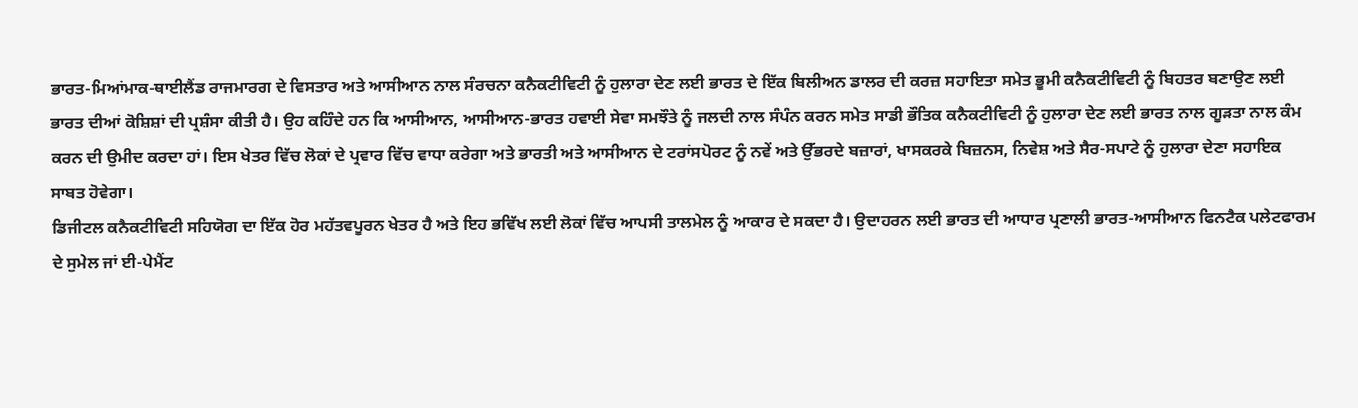ਭਾਰਤ-ਮਿਆਂਮਾਕ-ਥਾਈਲੈਂਡ ਰਾਜਮਾਰਗ ਦੇ ਵਿਸਤਾਰ ਅਤੇ ਆਸੀਆਨ ਨਾਲ ਸੰਰਚਨਾ ਕਨੈਕਟੀਵਿਟੀ ਨੂੰ ਹੁਲਾਰਾ ਦੇਣ ਲਈ ਭਾਰਤ ਦੇ ਇੱਕ ਬਿਲੀਅਨ ਡਾਲਰ ਦੀ ਕਰਜ਼ ਸਹਾਇਤਾ ਸਮੇਤ ਭੂਮੀ ਕਨੈਕਟੀਵਿਟੀ ਨੂੰ ਬਿਹਤਰ ਬਣਾਉਣ ਲਈ ਭਾਰਤ ਦੀਆਂ ਕੋਸ਼ਿਸ਼ਾਂ ਦੀ ਪ੍ਰਸ਼ੰਸਾ ਕੀਤੀ ਹੈ। ਉਹ ਕਹਿੰਦੇ ਹਨ ਕਿ ਆਸੀਆਨ, ਆਸੀਆਨ-ਭਾਰਤ ਹਵਾਈ ਸੇਵਾ ਸਮਝੌਤੇ ਨੂੰ ਜਲਦੀ ਨਾਲ ਸੰਪੰਨ ਕਰਨ ਸਮੇਤ ਸਾਡੀ ਭੌਤਿਕ ਕਨੈਕਟੀਵਿਟੀ ਨੂੰ ਹੁਲਾਰਾ ਦੇਣ ਲਈ ਭਾਰਤ ਨਾਲ ਗੂੜਤਾ ਨਾਲ ਕੰਮ ਕਰਨ ਦੀ ਉਮੀਦ ਕਰਦਾ ਹਾਂ। ਇਸ ਖੇਤਰ ਵਿੱਚ ਲੋਕਾਂ ਦੇ ਪ੍ਰਵਾਰ ਵਿੱਚ ਵਾਧਾ ਕਰੇਗਾ ਅਤੇ ਭਾਰਤੀ ਅਤੇ ਆਸੀਆਨ ਦੇ ਟਰਾਂਸਪੋਰਟ ਨੂੰ ਨਵੇਂ ਅਤੇ ਉੱਭਰਦੇ ਬਜ਼ਾਰਾਂ, ਖਾਸਕਰਕੇ ਬਿਜ਼ਨਸ, ਨਿਵੇਸ਼ ਅਤੇ ਸੈਰ-ਸਪਾਟੇ ਨੂੰ ਹੁਲਾਰਾ ਦੇਣਾ ਸਹਾਇਕ ਸਾਬਤ ਹੋਵੇਗਾ।
ਡਿਜੀਟਲ ਕਨੈਕਟੀਵਿਟੀ ਸਹਿਯੋਗ ਦਾ ਇੱਕ ਹੋਰ ਮਹੱਤਵਪੂਰਨ ਖੇਤਰ ਹੈ ਅਤੇ ਇਹ ਭਵਿੱਖ ਲਈ ਲੋਕਾਂ ਵਿੱਚ ਆਪਸੀ ਤਾਲਮੇਲ ਨੂੰ ਆਕਾਰ ਦੇ ਸਕਦਾ ਹੈ। ਉਦਾਹਰਨ ਲਈ ਭਾਰਤ ਦੀ ਆਧਾਰ ਪ੍ਰਣਾਲੀ ਭਾਰਤ-ਆਸੀਆਨ ਫਿਨਟੈਕ ਪਲੇਟਫਾਰਮ ਦੇ ਸੁਮੇਲ ਜਾਂ ਈ-ਪੇਮੈਂਟ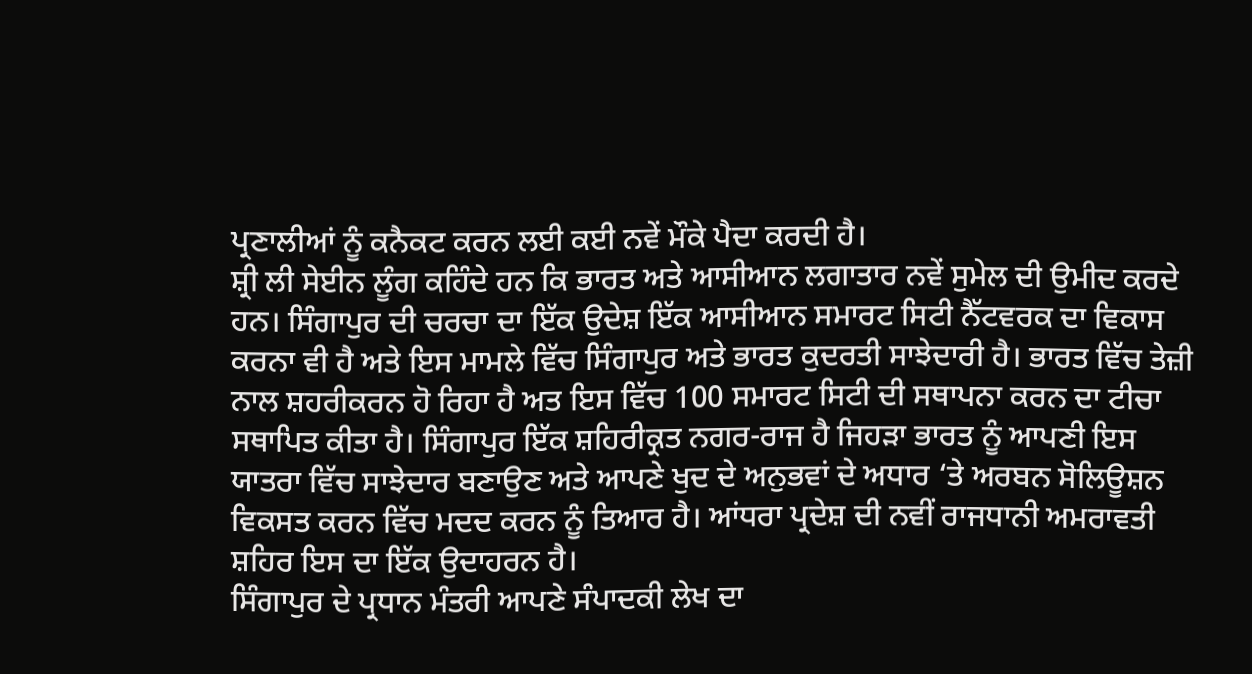ਪ੍ਰਣਾਲੀਆਂ ਨੂੰ ਕਨੈਕਟ ਕਰਨ ਲਈ ਕਈ ਨਵੇਂ ਮੌਕੇ ਪੈਦਾ ਕਰਦੀ ਹੈ।
ਸ਼੍ਰੀ ਲੀ ਸੇਈਨ ਲੂੰਗ ਕਹਿੰਦੇ ਹਨ ਕਿ ਭਾਰਤ ਅਤੇ ਆਸੀਆਨ ਲਗਾਤਾਰ ਨਵੇਂ ਸੁਮੇਲ ਦੀ ਉਮੀਦ ਕਰਦੇ ਹਨ। ਸਿੰਗਾਪੁਰ ਦੀ ਚਰਚਾ ਦਾ ਇੱਕ ਉਦੇਸ਼ ਇੱਕ ਆਸੀਆਨ ਸਮਾਰਟ ਸਿਟੀ ਨੈੱਟਵਰਕ ਦਾ ਵਿਕਾਸ ਕਰਨਾ ਵੀ ਹੈ ਅਤੇ ਇਸ ਮਾਮਲੇ ਵਿੱਚ ਸਿੰਗਾਪੁਰ ਅਤੇ ਭਾਰਤ ਕੁਦਰਤੀ ਸਾਝੇਦਾਰੀ ਹੈ। ਭਾਰਤ ਵਿੱਚ ਤੇਜ਼ੀ ਨਾਲ ਸ਼ਹਰੀਕਰਨ ਹੋ ਰਿਹਾ ਹੈ ਅਤ ਇਸ ਵਿੱਚ 100 ਸਮਾਰਟ ਸਿਟੀ ਦੀ ਸਥਾਪਨਾ ਕਰਨ ਦਾ ਟੀਚਾ ਸਥਾਪਿਤ ਕੀਤਾ ਹੈ। ਸਿੰਗਾਪੁਰ ਇੱਕ ਸ਼ਹਿਰੀਕ੍ਰਤ ਨਗਰ-ਰਾਜ ਹੈ ਜਿਹੜਾ ਭਾਰਤ ਨੂੰ ਆਪਣੀ ਇਸ ਯਾਤਰਾ ਵਿੱਚ ਸਾਝੇਦਾਰ ਬਣਾਉਣ ਅਤੇ ਆਪਣੇ ਖੁਦ ਦੇ ਅਨੁਭਵਾਂ ਦੇ ਅਧਾਰ ‘ਤੇ ਅਰਬਨ ਸੋਲਿਊਸ਼ਨ ਵਿਕਸਤ ਕਰਨ ਵਿੱਚ ਮਦਦ ਕਰਨ ਨੂੰ ਤਿਆਰ ਹੈ। ਆਂਧਰਾ ਪ੍ਰਦੇਸ਼ ਦੀ ਨਵੀਂ ਰਾਜਧਾਨੀ ਅਮਰਾਵਤੀ ਸ਼ਹਿਰ ਇਸ ਦਾ ਇੱਕ ਉਦਾਹਰਨ ਹੈ।
ਸਿੰਗਾਪੁਰ ਦੇ ਪ੍ਰਧਾਨ ਮੰਤਰੀ ਆਪਣੇ ਸੰਪਾਦਕੀ ਲੇਖ ਦਾ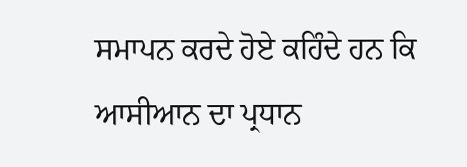ਸਮਾਪਨ ਕਰਦੇ ਹੋਏ ਕਹਿੰਦੇ ਹਨ ਕਿ ਆਸੀਆਨ ਦਾ ਪ੍ਰਧਾਨ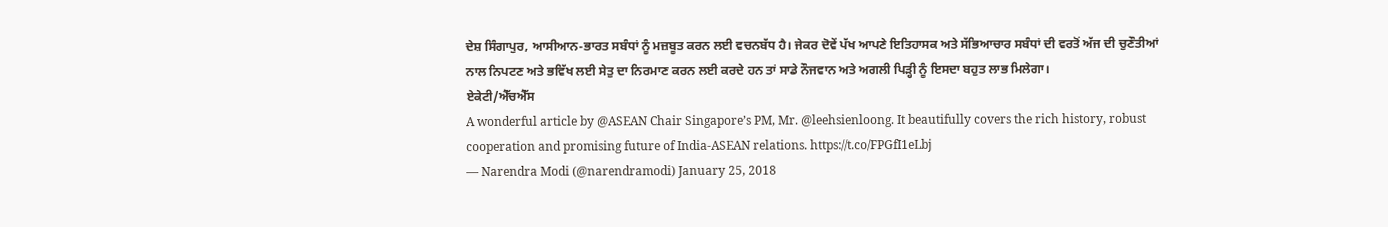ਦੇਸ਼ ਸਿੰਗਾਪੁਰ, ਆਸੀਆਨ-ਭਾਰਤ ਸਬੰਧਾਂ ਨੂੰ ਮਜ਼ਬੂਤ ਕਰਨ ਲਈ ਵਚਨਬੱਧ ਹੈ। ਜੇਕਰ ਦੋਵੇਂ ਪੱਖ ਆਪਣੇ ਇਤਿਹਾਸਕ ਅਤੇ ਸੱਭਿਆਚਾਰ ਸਬੰਧਾਂ ਦੀ ਵਰਤੋਂ ਅੱਜ ਦੀ ਚੁਣੌਤੀਆਂ ਨਾਲ ਨਿਪਟਣ ਅਤੇ ਭਵਿੱਖ ਲਈ ਸੇਤੁ ਦਾ ਨਿਰਮਾਣ ਕਰਨ ਲਈ ਕਰਦੇ ਹਨ ਤਾਂ ਸਾਡੇ ਨੌਜਵਾਨ ਅਤੇ ਅਗਲੀ ਪਿੜ੍ਹੀ ਨੂੰ ਇਸਦਾ ਬਹੁਤ ਲਾਭ ਮਿਲੇਗਾ।
ਏਕੇਟੀ/ਐੱਚਐੱਸ
A wonderful article by @ASEAN Chair Singapore’s PM, Mr. @leehsienloong. It beautifully covers the rich history, robust cooperation and promising future of India-ASEAN relations. https://t.co/FPGfI1eLbj
— Narendra Modi (@narendramodi) January 25, 2018